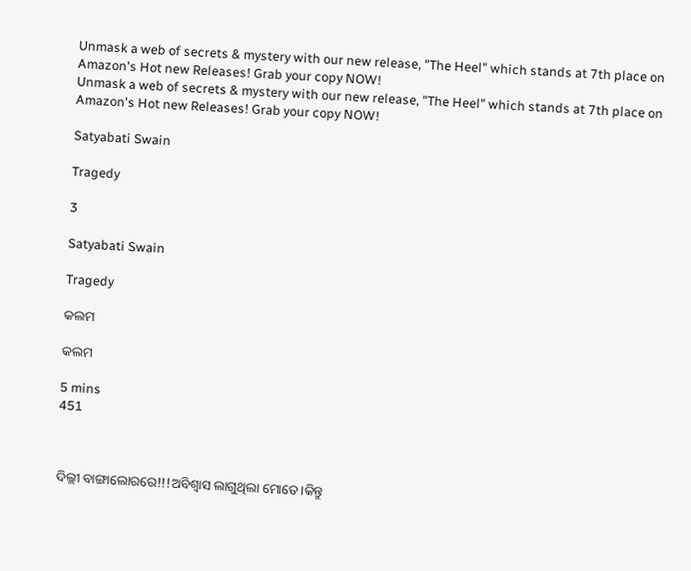Unmask a web of secrets & mystery with our new release, "The Heel" which stands at 7th place on Amazon's Hot new Releases! Grab your copy NOW!
Unmask a web of secrets & mystery with our new release, "The Heel" which stands at 7th place on Amazon's Hot new Releases! Grab your copy NOW!

Satyabati Swain

Tragedy

3

Satyabati Swain

Tragedy

କଲମ

କଲମ

5 mins
451



ଦିଲ୍ଲୀ ବାଙ୍ଗାଲୋରରେ!!!ଅବିଶ୍ୱାସ ଲାଗୁଥିଲା ମୋତେ।କିନ୍ତୁ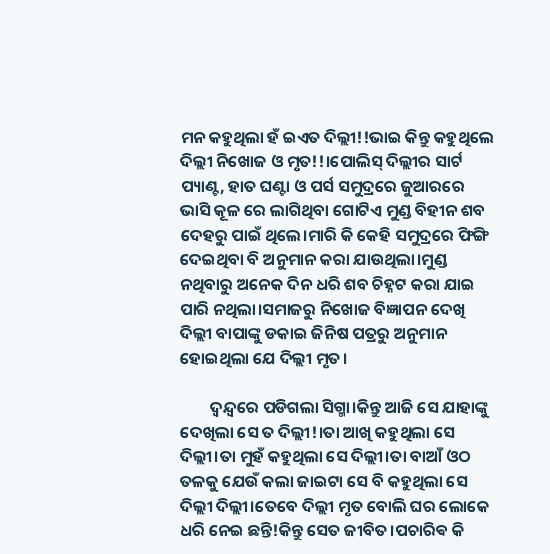ମନ କହୁଥିଲା ହଁ ଇଏତ ଦିଲ୍ଲୀ!!ଭାଇ କିନ୍ତୁ କହୁଥିଲେ ଦିଲ୍ଲୀ ନିଖୋଜ ଓ ମୃତ!!।ପୋଲିସ୍ ଦିଲ୍ଲୀର ସାର୍ଟ ପ୍ୟାଣ୍ଟ, ହାତ ଘଣ୍ଟା ଓ ପର୍ସ ସମୁଦ୍ରରେ ଜୁଆରରେ ଭାସି କୂଳ ରେ ଲାଗିଥିବା ଗୋଟିଏ ମୁଣ୍ଡ ବିହୀନ ଶବ ଦେହରୁ ପାଇଁ ଥିଲେ।ମାରି କି କେହି ସମୁଦ୍ରରେ ଫିଙ୍ଗି ଦେଇଥିବା ବି ଅନୁମାନ କରା ଯାଉଥିଲା।ମୁଣ୍ଡ ନଥିବାରୁ ଅନେକ ଦିନ ଧରି ଶବ ଚିହ୍ନଟ କରା ଯାଇ ପାରି ନଥିଲା।ସମାଜରୁ ନିଖୋଜ ବିଜ୍ଞାପନ ଦେଖି ଦିଲ୍ଲୀ ବାପାଙ୍କୁ ଡକାଇ ଜିନିଷ ପତ୍ରରୁ ଅନୁମାନ ହୋଇଥିଲା ଯେ ଦିଲ୍ଲୀ ମୃତ।

        ଦ୍ଵନ୍ଦ୍ୱରେ ପଡିଗଲା ସିଗ୍ମା।କିନ୍ତୁ ଆଜି ସେ ଯାହାଙ୍କୁ ଦେଖିଲା ସେ ତ ଦିଲ୍ଲୀ!।ତା ଆଖି କହୁଥିଲା ସେ ଦିଲ୍ଲୀ।ତା ମୁହଁ କହୁଥିଲା ସେ ଦିଲ୍ଲୀ।ତା ବାଆଁ ଓଠ ତଳକୁ ଯେଉଁ କଲା ଜାଇଟା ସେ ବି କହୁଥିଲା ସେ ଦିଲ୍ଲୀ ଦିଲ୍ଲୀ।ତେବେ ଦିଲ୍ଲୀ ମୃତ ବୋଲି ଘର ଲୋକେ ଧରି ନେଇ ଛନ୍ତି!କିନ୍ତୁ ସେତ ଜୀବିତ।ପଚାରିଵ କି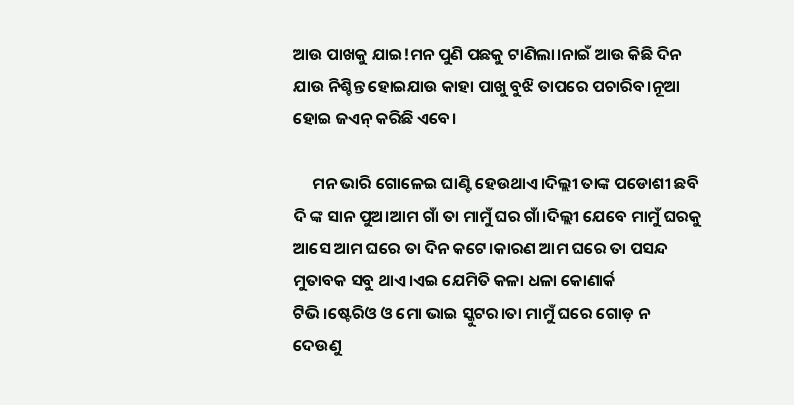ଆଉ ପାଖକୁ ଯାଇ!ମନ ପୁଣି ପଛକୁ ଟାଣିଲା।ନାଇଁ ଆଉ କିଛି ଦିନ ଯାଉ ନିଶ୍ଚିନ୍ତ ହୋଇଯାଉ କାହା ପାଖୁ ବୁଝି ତାପରେ ପଚାରିବ।ନୂଆ ହୋଇ ଜଏନ୍ କରିଛି ଏବେ।

     ମନ ଭାରି ଗୋଳେଇ ଘାଣ୍ଟି ହେଉଥାଏ।ଦିଲ୍ଲୀ ତାଙ୍କ ପଡୋଶୀ ଛବି ଦି ଙ୍କ ସାନ ପୁଅ।ଆମ ଗାଁ ତା ମାମୁଁ ଘର ଗାଁ।ଦିଲ୍ଲୀ ଯେବେ ମାମୁଁ ଘରକୁ ଆସେ ଆମ ଘରେ ତା ଦିନ କଟେ।କାରଣ ଆମ ଘରେ ତା ପସନ୍ଦ ମୁତାବକ ସବୁ ଥାଏ।ଏଇ ଯେମିତି କଳା ଧଳା କୋଣାର୍କ ଟିଭି।ଷ୍ଟେରିଓ ଓ ମୋ ଭାଇ ସ୍କୁଟର।ତା ମାମୁଁ ଘରେ ଗୋଡ଼ ନ ଦେଉଣୁ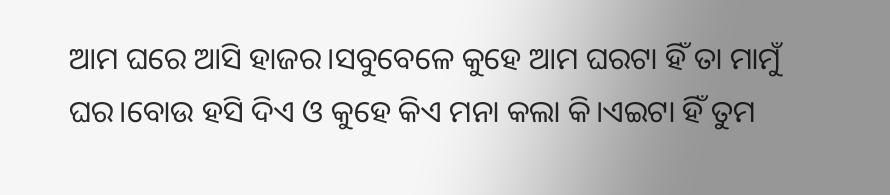ଆମ ଘରେ ଆସି ହାଜର।ସବୁବେଳେ କୁହେ ଆମ ଘରଟା ହିଁ ତା ମାମୁଁ ଘର।ବୋଉ ହସି ଦିଏ ଓ କୁହେ କିଏ ମନା କଲା କି।ଏଇଟା ହିଁ ତୁମ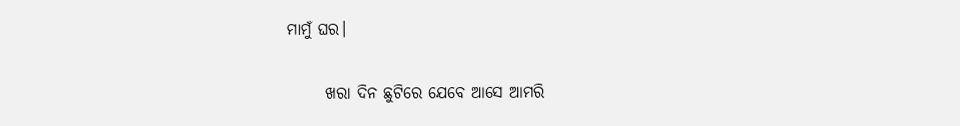ମାମୁଁ ଘର।

      ଖରା ଦିନ ଛୁଟିରେ ଯେବେ ଆସେ ଆମରି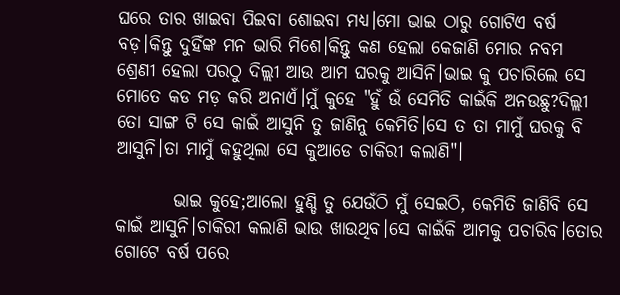ଘରେ ତାର ଖାଇବା ପିଇବା ଶୋଇବା ମଧ୍ୟ।ମୋ ଭାଇ ଠାରୁ ଗୋଟିଏ ବର୍ଷ ବଡ଼।କିନ୍ତୁ ଦୁହିଁଙ୍କ ମନ ଭାରି ମିଶେ।କିନ୍ତୁ କଣ ହେଲା କେଜାଣି ମୋର ନବମ ଶ୍ରେଣୀ ହେଲା ପରଠୁ ଦିଲ୍ଲୀ ଆଉ ଆମ ଘରକୁ ଆସିନି।ଭାଇ କୁ ପଚାରିଲେ ସେ ମୋତେ କଡ ମଡ଼ କରି ଅନାଏଁ।ମୁଁ କୁହେ "ହୁଁ ଉଁ ସେମିତି କାଇଁକି ଅନଉଛୁ?ଦିଲ୍ଲୀ ତୋ ସାଙ୍ଗ ଟି ସେ କାଇଁ ଆସୁନି ତୁ ଜାଣିନୁ କେମିତି।ସେ ତ ତା ମାମୁଁ ଘରକୁ ବି ଆସୁନି।ତା ମାମୁଁ କହୁଥିଲା ସେ କୁଆଡେ ଚାକିରୀ କଲାଣି"।

        ଭାଇ କୁହେ;ଆଲୋ ହୁଣ୍ଡି ତୁ ଯେଉଁଠି ମୁଁ ସେଇଠି, କେମିତି ଜାଣିବି ସେ କାଇଁ ଆସୁନି।ଚାକିରୀ କଲାଣି ଭାଉ ଖାଉଥିବ।ସେ କାଇଁକି ଆମକୁ ପଚାରିବ।ତୋର ଗୋଟେ ବର୍ଷ ପରେ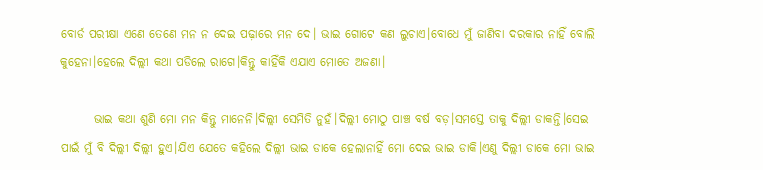ବୋର୍ଡ ପରୀକ୍ଷା ଏଣେ ତେଣେ ମନ ନ ଦେଇ ପଢ଼ାରେ ମନ ଦେ। ଭାଇ ଗୋଟେ କଣ ଲୁଚାଏ।ବୋଧେ ମୁଁ ଜାଣିବା ଦରକାର ନାହିଁ ବୋଲି କୁହେନା।ହେଲେ ଦିଲ୍ଲୀ କଥା ପଡିଲେ ରାଗେ।କିନ୍ତୁ କାହିଁକି ଏଯାଏ ମୋତେ ଅଜଣା।

       ଭାଇ କଥା ଶୁଣି ମୋ ମନ କିନ୍ତୁ ମାନେନି।ଦିଲ୍ଲୀ ସେମିତି ନୁହଁ।ଦିଲ୍ଲୀ ମୋଠୁ ପାଞ୍ଚ ବର୍ଷ ବଡ଼।ସମସ୍ତେ ତାକୁ ଦିଲ୍ଲୀ ଡାକନ୍ତି।ସେଇ ପାଇଁ ମୁଁ ବି ଦିଲ୍ଲୀ ଦିଲ୍ଲୀ ହୁଏ।ଯିଏ ଯେତେ କହିଲେ ଦିଲ୍ଲୀ ଭାଇ ଡାକେ ହେଲାନାହିଁ ମୋ ଦେଇ ଭାଇ ଡାକି।ଏଣୁ ଦିଲ୍ଲୀ ଡାକେ ମୋ ଭାଇ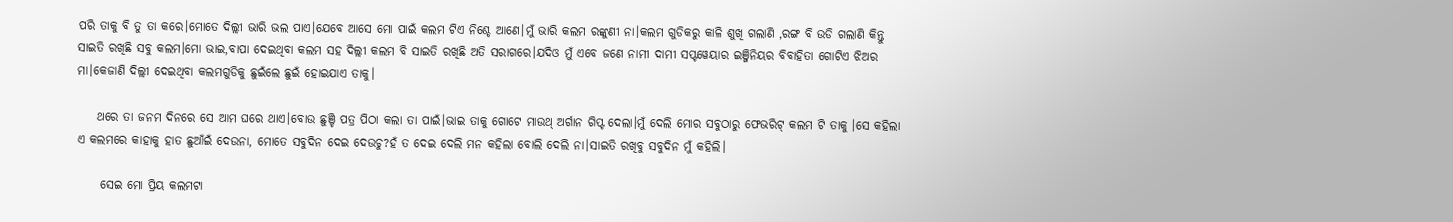ପରି ତାକୁ ବି ତୁ ତା କରେ।ମୋତେ ଦିଲ୍ଲୀ ଭାରି ଭଲ ପାଏ।ଯେବେ ଆସେ ମୋ ପାଇଁ କଲମ ଟିଏ ନିଶ୍ଚେ ଆଣେ।ମୁଁ ଭାରି କଲମ ରଙ୍କୁଣୀ ନା।କଲମ ଗୁଡିକରୁ କାଳି ଶୁଖି ଗଲାଣି ,ରଙ୍ଗ ବି ଉଡି ଗଲାଣି କିନ୍ତୁ ସାଇତି ରଖିଛି ସବୁ କଲମ।ମୋ ଭାଇ,ବାପା ଦେଇଥିବା କଲମ ସହ ଦିଲ୍ଲୀ କଲମ ବି ସାଇତି ରଖିଛି ଅତି ସରାଗରେ।ଯଦିଓ ମୁଁ ଏବେ ଜଣେ ନାମୀ ଦାମୀ ସପ୍ଟୱେୟାର ଇଞ୍ଜିନିୟର ବିବାହିତା ଗୋଟିଏ ଝିଅର ମା।କେଜାଣି ଦିଲ୍ଲୀ ଦେଇଥିବା କଲମଗୁଡିକୁ ଛୁଇଁଲେ ଛୁଇଁ ହୋଇଯାଏ ତାକୁ।

    ଥରେ ତା ଜନମ ଦିନରେ ସେ ଆମ ଘରେ ଥାଏ।ବୋଉ ଛୁଞ୍ଚି ପତ୍ର ପିଠା କଲା ତା ପାଇଁ।ଭାଇ ତାକୁ ଗୋଟେ ମାଉଥ୍ ଅର୍ଗାନ ଗିପ୍ଟ ଦେଲା।ମୁଁ ଦେଲି ମୋର ସବୁଠାରୁ ଫେଭରିଟ୍ କଲମ ଟି ତାକୁ ।ସେ କହିଲା ଏ କଲମରେ କାହାକୁ ହାତ ଛୁଆଁଇଁ ଦେଉନା, ମୋତେ ସବୁଦିନ ଦେଇ ଦେଉଚୁ?ହଁ ତ ଦେଇ ଦେଲି ମନ କହିଲା ବୋଲି ଦେଲି ନା।ସାଇତି ରଖିବୁ ସବୁଦିନ ମୁଁ କହିଲି।

     ସେଇ ମୋ ପ୍ରିୟ କଲମଟା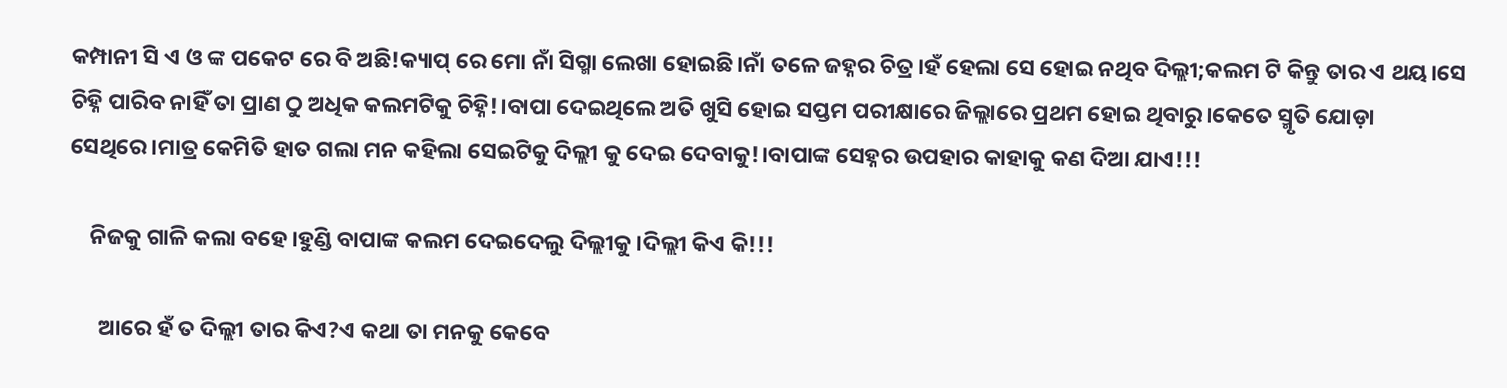କମ୍ପାନୀ ସି ଏ ଓ ଙ୍କ ପକେଟ ରେ ବି ଅଛି!କ୍ୟାପ୍ ରେ ମୋ ନାଁ ସିଗ୍ମା ଲେଖା ହୋଇଛି।ନାଁ ତଳେ ଜହ୍ନର ଚିତ୍ର।ହଁ ହେଲା ସେ ହୋଇ ନଥିବ ଦିଲ୍ଲୀ;କଲମ ଟି କିନ୍ତୁ ତାର ଏ ଥୟ।ସେ ଚିହ୍ନି ପାରିବ ନାହିଁ ତା ପ୍ରାଣ ଠୁ ଅଧିକ କଲମଟିକୁ ଚିହ୍ନି!।ବାପା ଦେଇଥିଲେ ଅତି ଖୁସି ହୋଇ ସପ୍ତମ ପରୀକ୍ଷାରେ ଜିଲ୍ଲାରେ ପ୍ରଥମ ହୋଇ ଥିବାରୁ।କେତେ ସ୍ମୃତି ଯୋଡ଼ା ସେଥିରେ।ମାତ୍ର କେମିତି ହାତ ଗଲା ମନ କହିଲା ସେଇଟିକୁ ଦିଲ୍ଲୀ କୁ ଦେଇ ଦେବାକୁ!।ବାପାଙ୍କ ସେହ୍ନର ଉପହାର କାହାକୁ କଣ ଦିଆ ଯାଏ!!!

    ନିଜକୁ ଗାଳି କଲା ବହେ।ହୁଣ୍ଡି ବାପାଙ୍କ କଲମ ଦେଇଦେଲୁ ଦିଲ୍ଲୀକୁ।ଦିଲ୍ଲୀ କିଏ କି!!!

      ଆରେ ହଁ ତ ଦିଲ୍ଲୀ ତାର କିଏ?ଏ କଥା ତା ମନକୁ କେବେ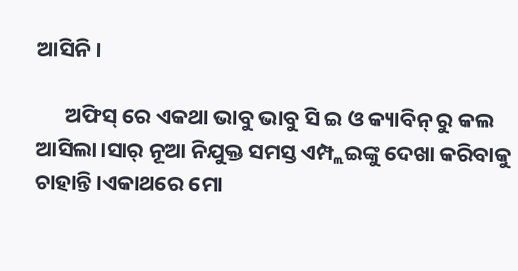ଆସିନି।

      ଅଫିସ୍ ରେ ଏକଥା ଭାବୁ ଭାବୁ ସି ଇ ଓ କ୍ୟାବିନ୍ ରୁ କଲ ଆସିଲା।ସାର୍ ନୂଆ ନିଯୁକ୍ତ ସମସ୍ତ ଏମ୍ପ୍ଲଇଙ୍କୁ ଦେଖା କରିବାକୁ ଚାହାନ୍ତି।ଏକାଥରେ ମୋ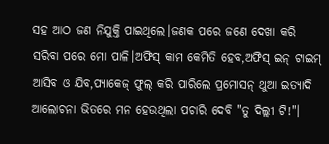ସହ ଆଠ ଜଣ ନିଯୁକ୍ତି ପାଇଥିଲେ।ଜଣକ ପରେ ଜଣେ ଦେଖା କରି ସରିବା ପରେ ମୋ ପାଳି।ଅଫିସ୍ କାମ କେମିତି ହେବ,ଅଫିସ୍ ଇନ୍ ଟାଇମ୍ ଆସିବ ଓ ଯିବ,ପ୍ୟାକେଜ୍ ଫୁଲ୍ କରି ପାରିଲେ ପ୍ରମୋସନ୍ ଥୁଆ ଇତ୍ୟାଦି ଆଲୋଚନା ଭିତରେ ମନ ହେଉଥିଲା ପଚାରି ଦେବି "ତୁ ଦିଲ୍ଲୀ ଟି!"।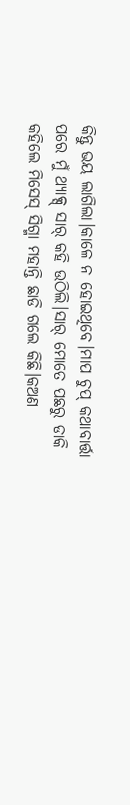କିନ୍ତୁ ଭୟ ଲାଗିଲା।କାଳେ ନ ହୋଇଥିବେ।ମାପ ଚୁପ୍ କଥାବାର୍ତ୍ତା ପରେ ମୁଁ ଥ୍ୟାକ୍ସ୍ ସାର୍ କହି ଉଠିଲି।ସାର୍ ମୋତେ ପଛରୁ ଡାକି କହିଲେ ମିସେସ୍ ସିଗ୍ମା ମହାନ୍ତି ଛାଡି ଗଲେ କିଛି।କଅଣ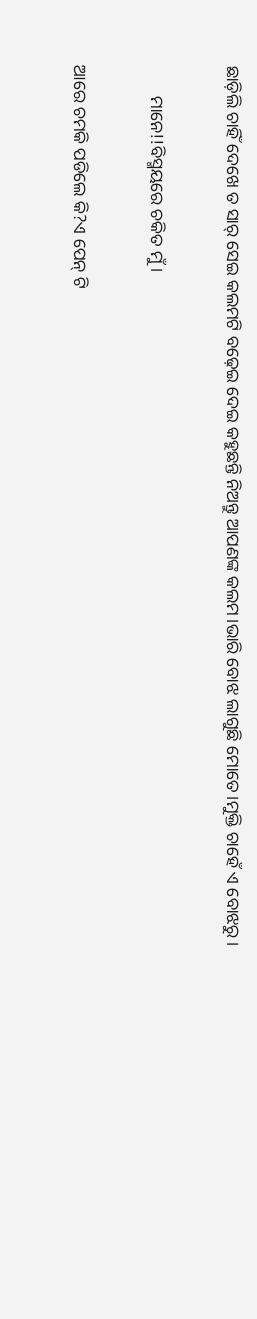ଛାଡ଼ିଲି ଚାହିଁ ଦେଖେ ତ ସାର୍ ସେଇ କଲମଟି ବଢ଼େଇ ଦେଇ କହୁଛନ୍ତି ନିଅନ୍ତୁ ଆପଣଙ୍କ କଲମ।ଭାରି ବୋଝ ଲାଗୁଛି ମୋତେ।ମୁକ୍ତି ଚାହେଁ ଏ ବୋଝରୁ।

       ମାନେ!!ବିସ୍ମୟରେ ଚକିତ ମୁଁ।

ଆରେ ଚମକି ପଡିଲେ କି?ଏ ପେନ୍ ଟି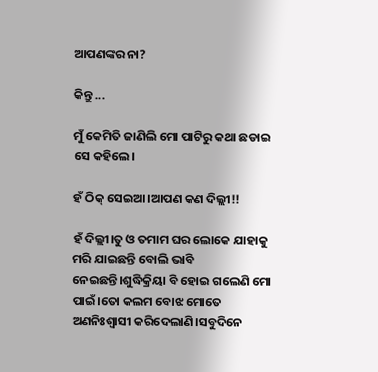ଆପଣଙ୍କର ନା?

କିନ୍ତୁ ...

ମୁଁ କେମିତି ଜାଣିଲି ମୋ ପାଟିରୁ କଥା ଛଡାଇ ସେ କହିଲେ।

ହଁ ଠିକ୍ ସେଇଆ।ଆପଣ କଣ ଦିଲ୍ଲୀ!!

ହଁ ଦିଲ୍ଲୀ।ତୁ ଓ ତମାମ ଘର ଲୋକେ ଯାହାକୁ ମରି ଯାଇଛନ୍ତି ବୋଲି ଭାବି ନେଇଛନ୍ତି।ଶୁଦ୍ଧିକ୍ରିୟା ବି ହୋଇ ଗଲେଣି ମୋ ପାଇଁ।ତୋ କଲମ ବୋଝ ମୋତେ ଅଣନିଃଶ୍ଵାସୀ କରିଦେଲାଣି।ସବୁଦିନେ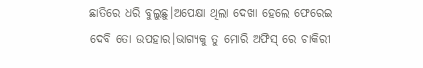ଛାତିରେ ଧରି ବୁଲୁଛୁ।ଅପେକ୍ଷା ଥିଲା ଦେଖା ହେଲେ ଫେରେଇ ଦେବି ତୋ ଉପହାର।ଭାଗ୍ୟକୁ ତୁ ମୋରି ଅଫିସ୍ ରେ ଚାକିରୀ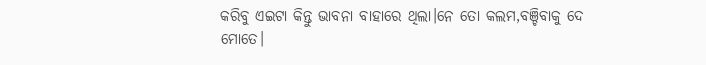କରିବୁ ଏଇଟା କିନ୍ତୁ ଭାବନା ବାହାରେ ଥିଲା।ନେ ତୋ କଲମ,ବଞ୍ଚିବାକୁ ଦେ ମୋତେ।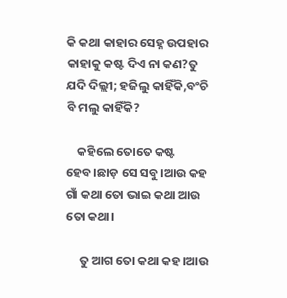କି କଥା କାହାର ସେହ୍ନ ଉପହାର କାହାକୁ କଷ୍ଟ ଦିଏ ନା କଣ?ତୁ ଯଦି ଦିଲ୍ଲୀ; ହଜିଲୁ କାହିଁକି,ବଂଚି ବି ମଲୁ କାହିଁକି?

    କହିଲେ ତୋତେ କଷ୍ଟ ହେବ।ଛାଡ଼ ସେ ସବୁ।ଆଉ କହ ଗାଁ କଥା ତୋ ଭାଇ କଥା ଆଉ ତୋ କଥା।

     ତୁ ଆଗ ତୋ କଥା କହ।ଆଉ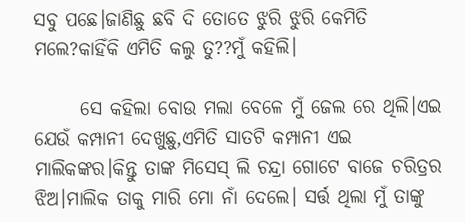ସବୁ ପଛେ।ଜାଣିଛୁ ଛବି ଦି ତୋତେ ଝୁରି ଝୁରି କେମିତି ମଲେ?କାହିଁକି ଏମିତି କଲୁ ତୁ??ମୁଁ କହିଲି।

      ସେ କହିଲା ବୋଉ ମଲା ବେଳେ ମୁଁ ଜେଲ ରେ ଥିଲି।ଏଇ ଯେଉଁ କମ୍ପାନୀ ଦେଖୁଛୁ,ଏମିତି ସାତଟି କମ୍ପାନୀ ଏଇ ମାଲିକଙ୍କର।କିନ୍ତୁ ତାଙ୍କ ମିସେସ୍ ଲି ଚନ୍ଦ୍ରା ଗୋଟେ ବାଜେ ଚରିତ୍ରର ଝିଅ।ମାଲିକ ତାକୁ ମାରି ମୋ ନାଁ ଦେଲେ। ସର୍ତ୍ତ ଥିଲା ମୁଁ ତାଙ୍କୁ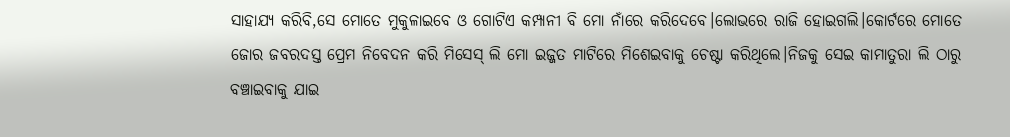ସାହାଯ୍ୟ କରିବି,ସେ ମୋତେ ମୁକୁଳାଇବେ ଓ ଗୋଟିଏ କମ୍ପାନୀ ବି ମୋ ନାଁରେ କରିଦେବେ।ଲୋଭରେ ରାଜି ହୋଇଗଲି।କୋର୍ଟରେ ମୋତେ ଜୋର ଜବରଦସ୍ତ ପ୍ରେମ ନିବେଦନ କରି ମିସେସ୍ ଲି ମୋ ଇଜ୍ଜତ ମାଟିରେ ମିଶେଇବାକୁ ଚେଷ୍ଟା କରିଥିଲେ।ନିଜକୁ ସେଇ କାମାତୁରା ଲି ଠାରୁ ବଞ୍ଚାଇବାକୁ ଯାଇ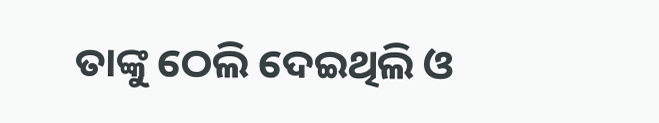ତାଙ୍କୁ ଠେଲି ଦେଇଥିଲି ଓ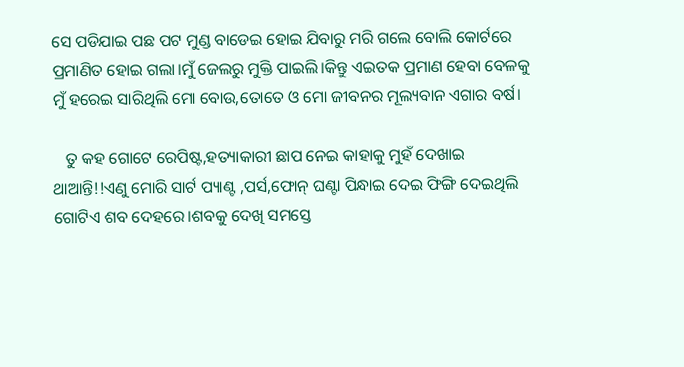ସେ ପଡିଯାଇ ପଛ ପଟ ମୁଣ୍ଡ ବାଡେଇ ହୋଇ ଯିବାରୁ ମରି ଗଲେ ବୋଲି କୋର୍ଟରେ ପ୍ରମାଣିତ ହୋଇ ଗଲା।ମୁଁ ଜେଲରୁ ମୁକ୍ତି ପାଇଲି।କିନ୍ତୁ ଏଇତକ ପ୍ରମାଣ ହେବା ବେଳକୁ ମୁଁ ହରେଇ ସାରିଥିଲି ମୋ ବୋଉ,ତୋତେ ଓ ମୋ ଜୀବନର ମୂଲ୍ୟବାନ ଏଗାର ବର୍ଷ।

   ତୁ କହ ଗୋଟେ ରେପିଷ୍ଟ,ହତ୍ୟାକାରୀ ଛାପ ନେଇ କାହାକୁ ମୁହଁ ଦେଖାଇ ଥାଆନ୍ତି!!ଏଣୁ ମୋରି ସାର୍ଟ ପ୍ୟାଣ୍ଟ ,ପର୍ସ,ଫୋନ୍ ଘଣ୍ଟା ପିନ୍ଧାଇ ଦେଇ ଫିଙ୍ଗି ଦେଇଥିଲି ଗୋଟିଏ ଶବ ଦେହରେ।ଶବକୁ ଦେଖି ସମସ୍ତେ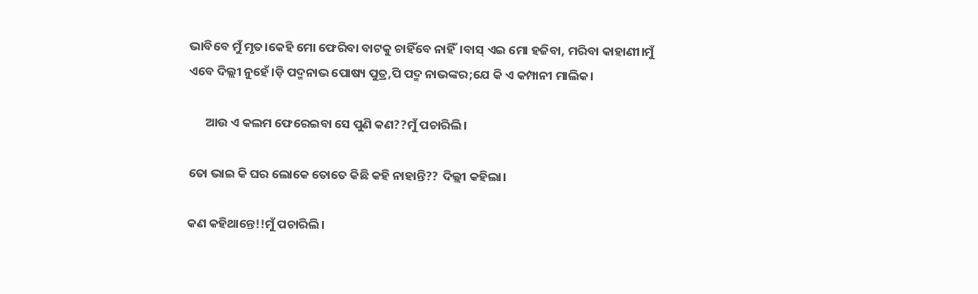ଭାବିବେ ମୁଁ ମୃତ।କେହି ମୋ ଫେରିବା ବାଟକୁ ଚାହିଁବେ ନାହିଁ।ବାସ୍ ଏଇ ମୋ ହଜିବା, ମରିବା କାହାଣୀ।ମୁଁ ଏବେ ଦିଲ୍ଲୀ ନୁହେଁ।ଡ଼ି ପଦ୍ମନାଭ ପୋଷ୍ୟ ପୁତ୍ର,ପି ପଦ୍ମ ନାଭଙ୍କର;ଯେ କି ଏ କମ୍ପାନୀ ମାଲିକ।

      ଆଉ ଏ କଲମ ଫେରେଇବା ସେ ପୁଣି କଣ??ମୁଁ ପଚାରିଲି।

ତୋ ଭାଇ କି ଘର ଲୋକେ ତୋତେ କିଛି କହି ନାହାନ୍ତି?? ଦିଲ୍ଲୀ କହିଲା।

କଣ କହିଥାନ୍ତେ!!ମୁଁ ପଚାରିଲି।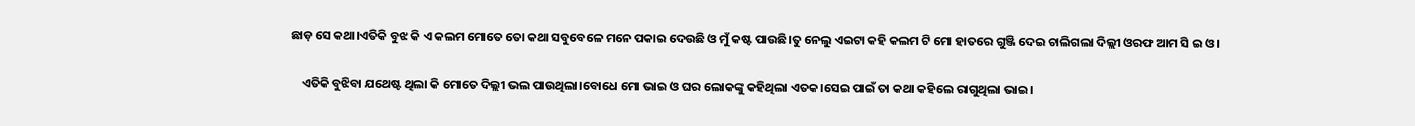ଛାଡ଼ ସେ କଥା।ଏତିକି ବୁଝ କି ଏ କଲମ ମୋତେ ତୋ କଥା ସବୁବେଳେ ମନେ ପକାଇ ଦେଉଛି ଓ ମୁଁ କଷ୍ଟ ପାଉଛି।ତୁ ନେଲୁ ଏଇଟା କହି କଲମ ଟି ମୋ ହାତରେ ଗୁଞ୍ଜି ଦେଇ ଚାଲିଗଲା ଦିଲ୍ଲୀ ଓରଫ ଆମ ସି ଇ ଓ।

    ଏତିକି ବୁଝିବା ଯଥେଷ୍ଟ ଥିଲା କି ମୋତେ ଦିଲ୍ଲୀ ଭଲ ପାଉଥିଲା।ବୋଧେ ମୋ ଭାଇ ଓ ଘର ଲୋକଙ୍କୁ କହିଥିଲା ଏତକ।ସେଇ ପାଇଁ ତା କଥା କହିଲେ ରାଗୁଥିଲା ଭାଇ।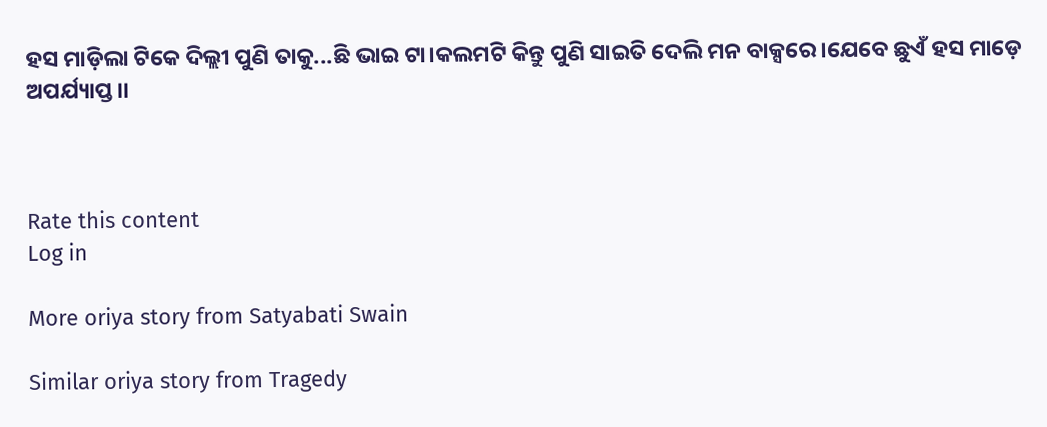ହସ ମାଡ଼ିଲା ଟିକେ ଦିଲ୍ଲୀ ପୁଣି ତାକୁ...ଛି ଭାଇ ଟା।କଲମଟି କିନ୍ତୁ ପୁଣି ସାଇତି ଦେଲି ମନ ବାକ୍ସରେ।ଯେବେ ଛୁଏଁ ହସ ମାଡ଼େ ଅପର୍ଯ୍ୟାପ୍ତ।।



Rate this content
Log in

More oriya story from Satyabati Swain

Similar oriya story from Tragedy